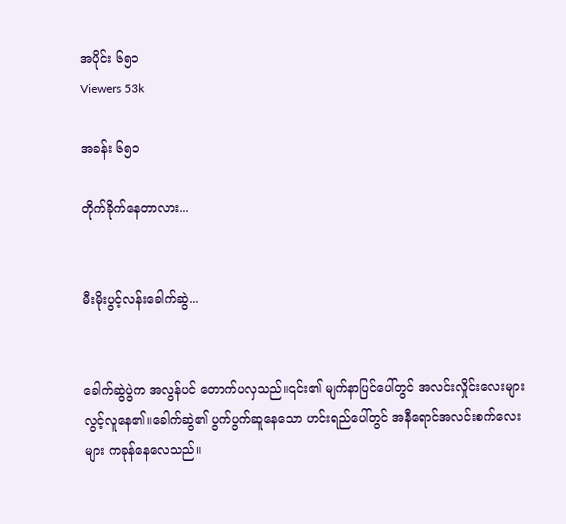အပိုင်း ၆၅၁
Viewers 53k

အခန်း ၆၅၁

တိုက်ခိုက်နေတာလား...


မီးမိုးပွင့်လန်းခေါက်ဆွဲ...


ခေါက်ဆွဲပွဲက အလွန်ပင် တောက်ပလှသည်။၎င်း၏ မျက်နာပြင်ပေါ်တွင် အလင်းလှိုင်းလေးများ လွင့်လူနေ၏။ခေါက်ဆွဲ၏ ပွက်ပွက်ဆူနေသော ဟင်းရည်ပေါ်တွင် အနီရောင်အလင်းစက်လေးများ ကခုန်နေလေသည်။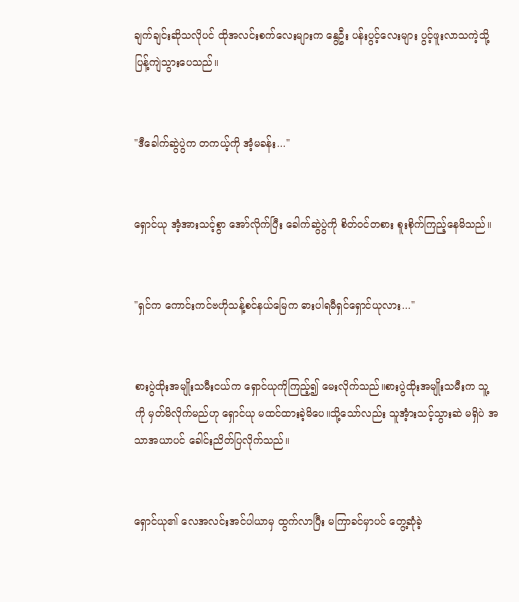ချက်ချင်းဆိုသလိုပင် ထိုအလင်းစက်လေးများက နွေဦး ပန်းပွင့်လေးများ ပွင့်ဖူးလာသကဲ့သို့ ပြန့်ကျဲသွားပေသည်။


"ဒီခေါက်ဆွဲပွဲက တကယ့်ကို အံ့မခန်း..."


ရှောင်ယု အံ့အားသင့်စွာ အော်လိုက်ပြီး ခေါက်ဆွဲပွဲကို စိတ်ဝင်တစား စူးစိုက်ကြည့်နေမိသည်။


"ရှင်က ကောင်းကင်ဗဟိုသန့်စင်နယ်မြေက ဓားပါရမီရှင်ရှောင်ယုလား..."


စားပွဲထိုးအမျိုးသမီးငယ်က ရှောင်ယုကိုကြည့်၍ မေးလိုက်သည်။စားပွဲထိုးအမျိုးသမီးက သူ့ကို မှတ်မိလိုက်မည်ဟု ရှောင်ယု မထင်ထားခဲ့မိပေ။သို့သော်လည်း သူအံ့ားသင့်သွားဆဲ မရှိပဲ အသာအယာပင် ခေါင်းညိတ်ပြလိုက်သည်။


ရှောင်ယု၏ လေအလင်းအင်ပါယာမှ ထွက်လာပြီး မကြာခင်မှာပင် တွေ့ဆုံခဲ့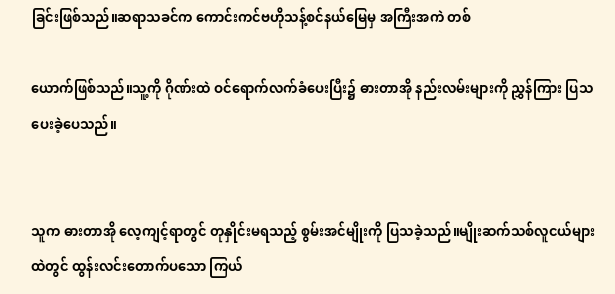ခြင်းဖြစ်သည်။ဆရာသခင်က ကောင်းကင်ဗဟိုသန့်စင်နယ်မြေမှ အကြီးအကဲ တစ်

ယောက်ဖြစ်သည်။သူ့ကို ဂိုဏ်းထဲ ဝင်ရောက်လက်ခံပေးပြီး၌ ဓားတာအို နည်းလမ်းများကို ညွှန်ကြား ပြသပေးခဲ့ပေသည်။


သူက ဓားတာအို လေ့ကျင့်ရာတွင် တုနှိုင်းမရသည့် စွမ်းအင်မျိုးကို ပြသခဲ့သည်။မျိုးဆက်သစ်လူငယ်များထဲတွင် ထွန်းလင်းတောက်ပသော ကြယ်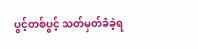ပွင့်တစ်ပွင့် သတ်မှတ်ခံခဲ့ရ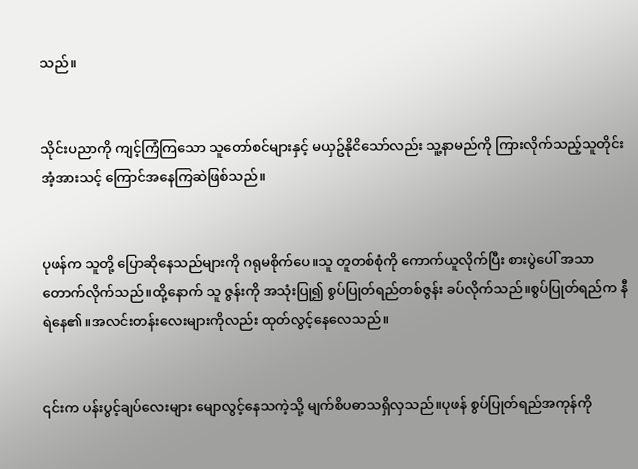သည်။


သိုင်းပညာကို ကျင့်ကြံကြသော သူတော်စင်များနှင့် မယှဥ်နိုငိသော်လည်း သူ့နာမည်ကို ကြားလိုက်သည့်သူတိုင်း အံ့အားသင့် ကြောင်အနေကြဆဲဖြစ်သည်။


ပုဖန်က သူတို့ ပြောဆိုနေသည်များကို ဂရုမစိုက်ပေ။သူ တူတစ်စုံကို ကောက်ယူလိုက်ပြီး စားပွဲပေါ် အသာတောက်လိုက်သည်။ထို့နောက် သူ ဇွန်းကို အသုံးပြု၍ စွပ်ပြုတ်ရည်တစ်ဇွန်း ခပ်လိုက်သည်။စွပ်ပြုတ်ရည်က နီရဲနေ၏။အလင်းတန်းလေးများကိုလည်း ထုတ်လွင့်နေလေသည်။


၎င်းက ပန်းပွင့်ချပ်လေးများ မျောလွင့်နေသကဲ့သို့ မျက်စိပဓာသရှိလှသည်။ပုဖန် စွပ်ပြုတ်ရည်အကုန်ကို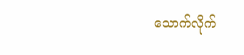သောက်လိုက်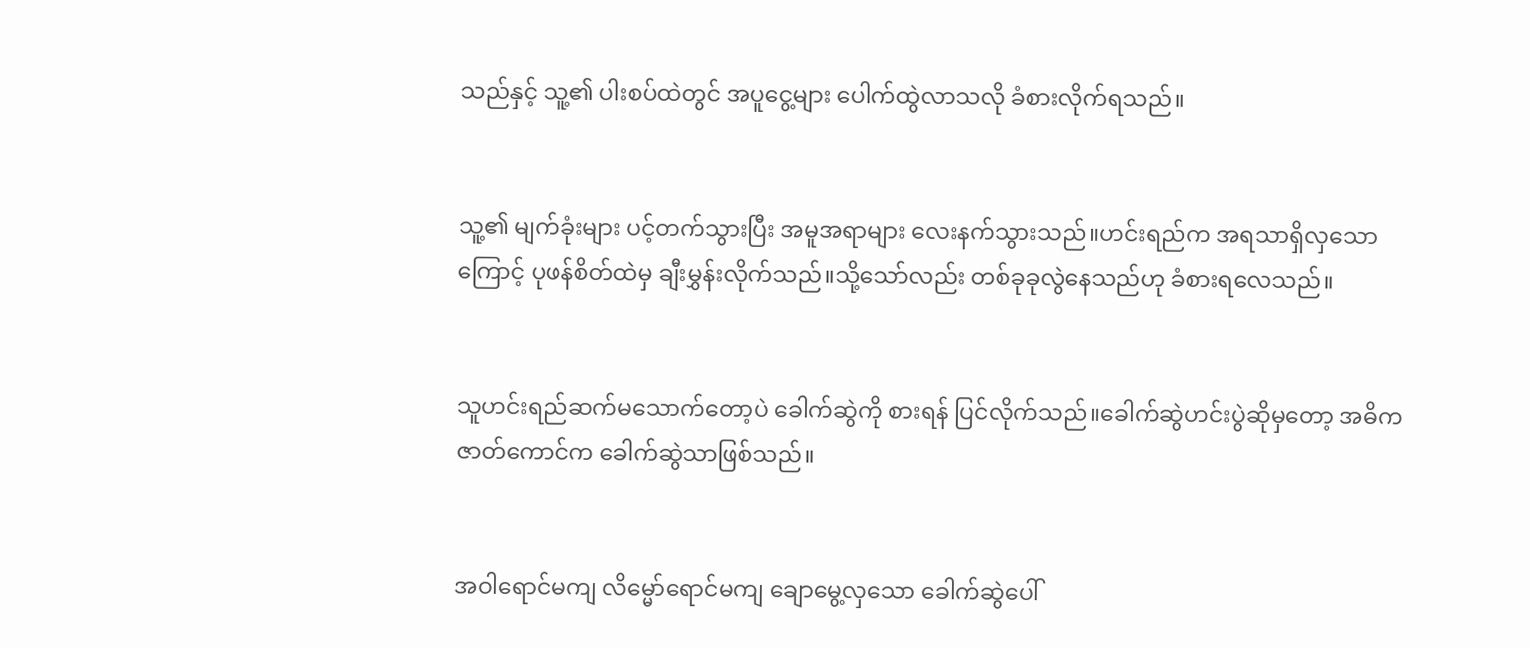သည်နှင့် သူ့၏ ပါးစပ်ထဲတွင် အပူငွေ့များ ပေါက်ထွဲလာသလို ခံစားလိုက်ရသည်။


သူ့၏ မျက်ခုံးများ ပင့်တက်သွားပြီး အမူအရာများ လေးနက်သွားသည်။ဟင်းရည်က အရသာရှိလှသောကြောင့် ပုဖန်စိတ်ထဲမှ ချီးမွှန်းလိုက်သည်။သို့သော်လည်း တစ်ခုခုလွဲနေသည်ဟု ခံစားရလေသည်။


သူဟင်းရည်ဆက်မသောက်တော့ပဲ ခေါက်ဆွဲကို စားရန် ပြင်လိုက်သည်။ခေါက်ဆွဲဟင်းပွဲဆိုမှတော့ အဓိက ဇာတ်ကောင်က ခေါက်ဆွဲသာဖြစ်သည်။


အဝါရောင်မကျ လိမ္မော်ရောင်မကျ ချောမွေ့လှသော ခေါက်ဆွဲပေါ်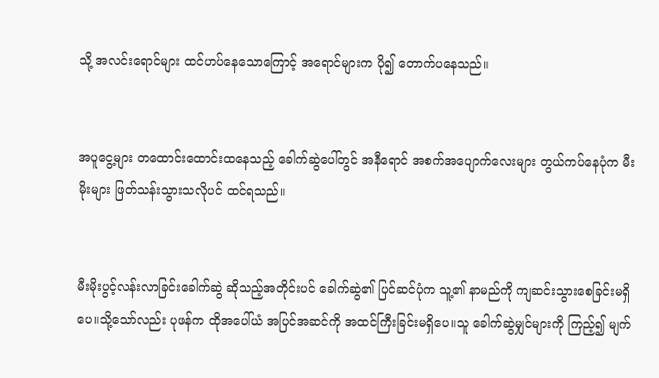သို့ အလင်းရောင်များ ထင်ဟပ်နေသောကြောင့် အရောင်များက ပို၍ တောက်ပနေသည်။


အပူငွေ့များ တထောင်းထောင်းထနေသည့် ခေါက်ဆွဲပေါ်တွင် အနီရောင် အစက်အပျောက်လေးများ တွယ်ကပ်နေပုံက မီးမိုးများ ဖြတ်သန်းသွားသလိုပင် ထင်ရသည်။


မီးမိုးပွင့်လန်းလာခြင်းခေါက်ဆွဲ ဆိုသည့်အတိုင်းပင် ခေါက်ဆွဲ၏ ပြင်ဆင်ပုံက သူ့၏ နာမည်ကို ကျဆင်းသွားစေခြင်းမရှိပေ။သို့သော်လည်း ပုဖန်က ထိုအပေါ်ယံ အပြင်အဆင်ကို အထင်ကြီးခြင်းမရှိပေ။သူ ခေါက်ဆွဲမျှင်များကို ကြည့်၍ မျက်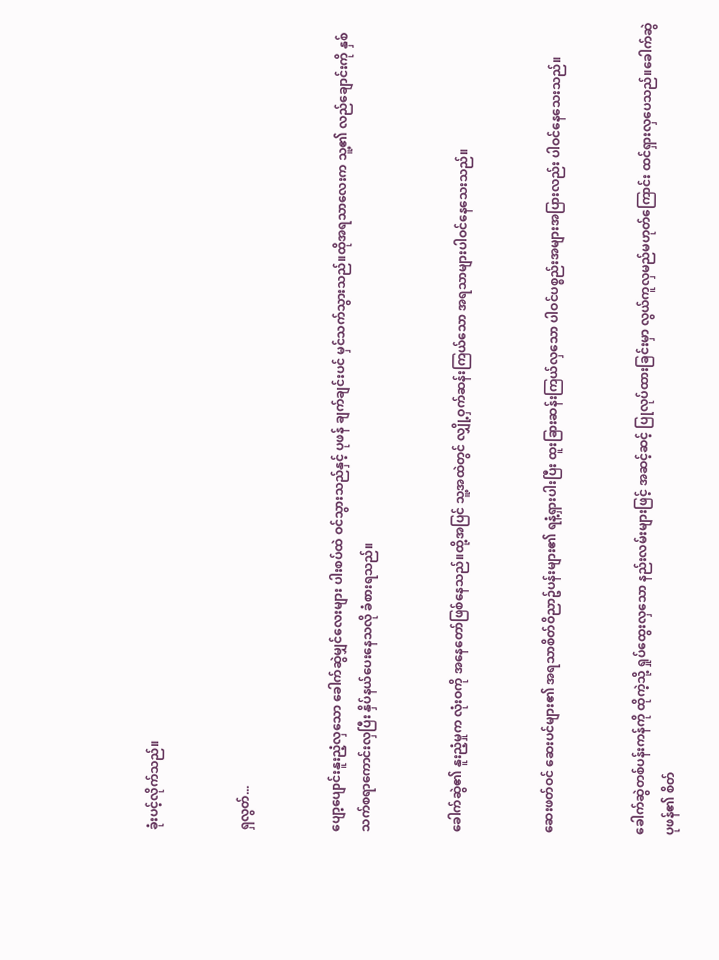ခုံးပင့်လိုက်သည်။


ရှလွတ်...


ပျော့ပျောင်းနူးညံ့လှသော ခေါက်ဆွဲမျှင်လေးများ ပါးစပ်ထဲ ဝင်သွားသည်နှင့် ပုဖန် ချက်ချင်းပင် မှင်သက်သွားသည်။ထိုအရသာလေးက သူ့၏ လည်ချောင်းကို နှစ်သက်စရာကောင်းလှပြီး နှိပ်နယ်ပေးနေသလို ခံစားရသည်။


ခေါက်ဆွဲ၏ နူးညံ့မှုက လုံးဝကို အနေတော်ဖြစ်နေသည်။ထို့အပြင် သူ့အထဲတွင် လျှို့ဝှက်ဆန်းကြယ်သော အရသာများပါဝင်နေသေးသည်။


ဆေးဖတ်ဝင် ဆေးပင်များ၏ အရသာစိတ်ဝိညာဥ်ပန်းများ၏ ရနံ့ရှားပါးပြီး ထူးခြားဆန်းကြယ်လှသော ပါဝင်ပစ္စည်းအများအပြားလည်း ပါဝင်နေသေးသည်။


ခေါက်ဆွဲတစ်ပန်းကန်ကို ထိုကဲ့သို့ ရှုပ်ထွေးလှသော နည်းလမ်းများဖြင့် အဆင့်ဆင့် ပြုလုပ်ထားခြင်းမှာ လွယ်ကူလှမည်မဟုတ်ကြောင်း ထင်ရှားလှပေသည်။ခေါက်ဆွဲ ပုဖန်၏ စိတ်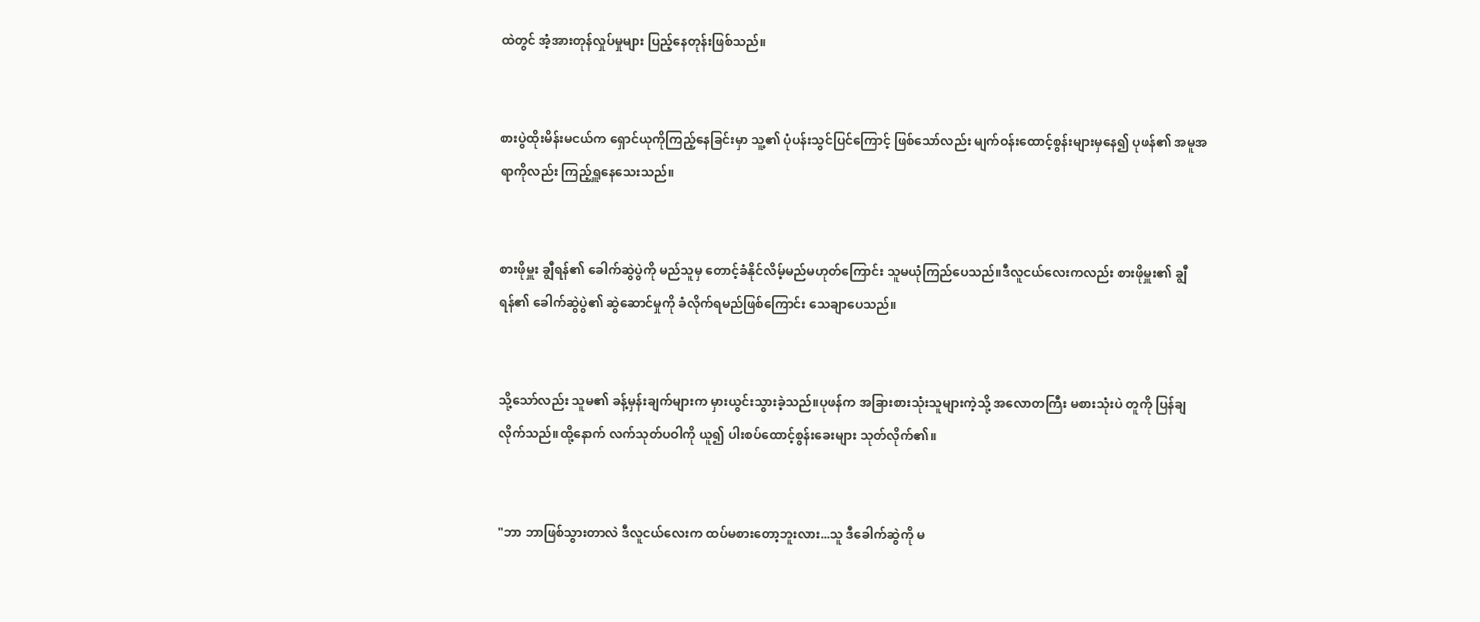ထဲတွင် အံ့အားတုန်လှုပ်မှုများ ပြည့်နေတုန်းဖြစ်သည်။


စားပွဲထိုးမိန်းမငယ်က ရှောင်ယုကိုကြည့်နေခြင်းမှာ သူ့၏ ပုံပန်းသွင်ပြင်ကြောင့် ဖြစ်သော်လည်း မျက်ဝန်းထောင့်စွန်းများမှနေ၍ ပုဖန်၏ အမူအရာကိုလည်း ကြည့်ရှူနေသေးသည်။


စားဖိုမှူး ချွီရန်၏ ခေါက်ဆွဲပွဲကို မည်သူမှ တောင့်ခံနိုင်လိမ့်မည်မဟုတ်ကြောင်း သူမယုံကြည်ပေသည်။ဒီလူငယ်လေးကလည်း စားဖိုမှူး၏ ချွီရန်၏ ခေါက်ဆွဲပွဲ၏ ဆွဲဆောင်မှုကို ခံလိုက်ရမည်ဖြစ်ကြောင်း သေချာပေသည်။


သို့သော်လည်း သူမ၏ ခန့်မှန်းချက်များက မှားယွင်းသွားခဲ့သည်။ပုဖန်က အခြားစားသုံးသူများကဲ့သို့ အလောတကြီး မစားသုံးပဲ တူကို ပြန်ချလိုက်သည်။ထို့နောက် လက်သုတ်ပဝါကို ယူ၍ ပါးစပ်ထောင့်စွန်းခေးများ သုတ်လိုက်၏။


"ဘာ ဘာဖြစ်သွားတာလဲ ဒီလူငယ်လေးက ထပ်မစားတော့ဘူးလား...သူ ဒီခေါက်ဆွဲကို မ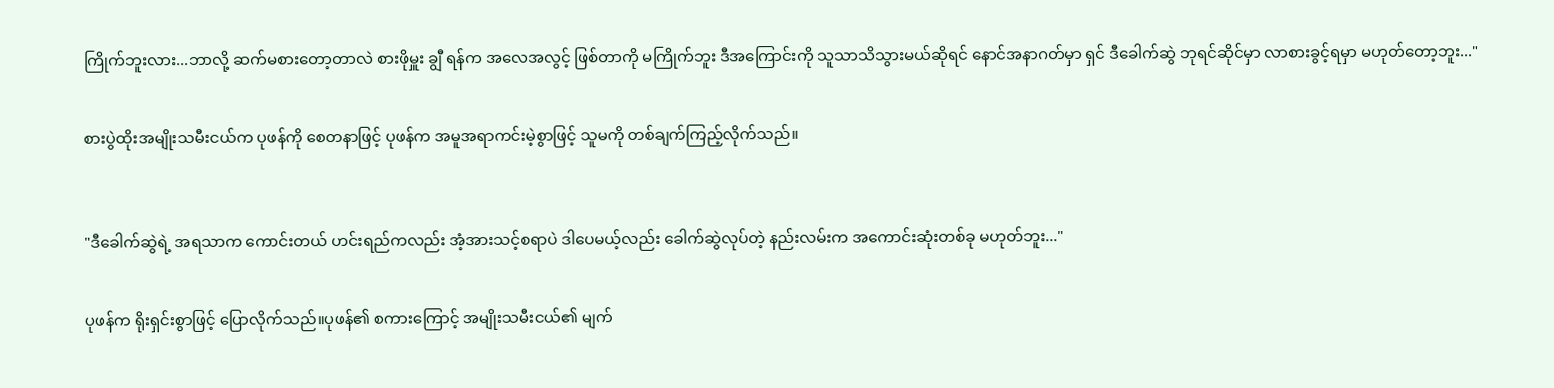ကြိုက်ဘူးလား...ဘာလို့ ဆက်မစားတော့တာလဲ စားဖိုမှူး ချွီ ရန်က အလေအလွင့် ဖြစ်တာကို မကြိုက်ဘူး ဒီအကြောင်းကို သူသာသိသွားမယ်ဆိုရင် နောင်အနာဂတ်မှာ ရှင် ဒီခေါက်ဆွဲ ဘုရင်ဆိုင်မှာ လာစားခွင့်ရမှာ မဟုတ်တော့ဘူး..."


စားပွဲထိုးအမျိုးသမီးငယ်က ပုဖန်ကို စေတနာဖြင့် ပုဖန်က အမူအရာကင်းမဲ့စွာဖြင့် သူမကို တစ်ချက်ကြည့်လိုက်သည်။



"ဒီခေါက်ဆွဲရဲ့ အရသာက ကောင်းတယ် ဟင်းရည်ကလည်း အံ့အားသင့်စရာပဲ ဒါပေမယ့်လည်း ခေါက်ဆွဲလုပ်တဲ့ နည်းလမ်းက အကောင်းဆုံးတစ်ခု မဟုတ်ဘူး..."


ပုဖန်က ရိုးရှင်းစွာဖြင့် ပြောလိုက်သည်။ပုဖန်၏ စကားကြောင့် အမျိုးသမီးငယ်၏ မျက်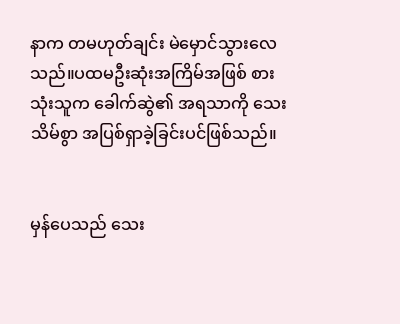နာက တမဟုတ်ချင်း မဲမှောင်သွားလေသည်။ပထမဦးဆုံးအကြိမ်အဖြစ် စားသုံးသူက ခေါက်ဆွဲ၏ အရသာကို သေးသိမ်စွာ အပြစ်ရှာခဲ့ခြင်းပင်ဖြစ်သည်။


မှန်ပေသည် သေး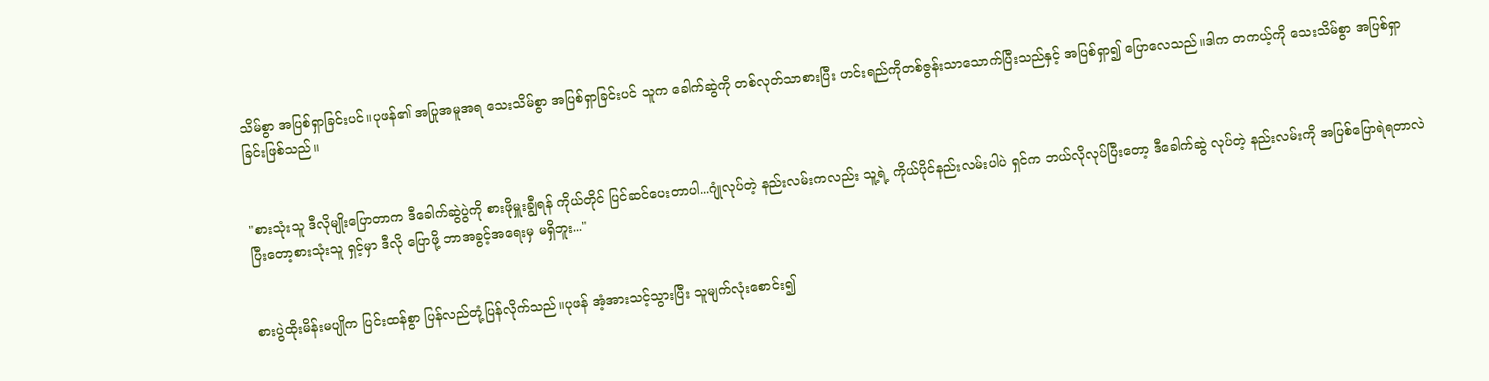သိမ်စွာ အပြစ်ရှာခြင်းပင်။ပုဖန်၏ အပြုအမူအရ သေးသိမ်စွာ အပြစ်ရှာခြင်းပင် သူက ခေါက်ဆွဲကို တစ်လုတ်သာစားပြီး ဟင်းရည်ကိုတစ်ဇွန်းသာသောက်ပြီးသည်နှင့် အပြစ်ရှာ၍ ပြောလေသည်။ဒါက တကယ့်ကို သေးသိမ်စွာ အပြစ်ရှာခြင်းဖြစ်သည်။


"စားသုံးသူ ဒီလိုမျိုးပြောတာက ဒီခေါက်ဆွဲပွဲကို စားဖိုမှူးချွီရန် ကိုယ်တိုင် ပြင်ဆင်ပေးတာပါ...ဂျုံလုပ်တဲ့ နည်းလမ်းကလည်း သူ့ရဲ့ ကိုယ်ပိုင်နည်းလမ်းပါပဲ ရှင်က ဘယ်လိုလုပ်ပြီးတော့ ဒီခေါက်ဆွဲ လုပ်တဲ့ နည်းလမ်းကို အပြစ်ပြောရဲရတာလဲ ပြီးတော့စားသုံးသူ ရှင့်မှာ ဒီလို ပြောဖို့ ဘာအခွင့်အရေးမှ မရှိဘူး..."


စားပွဲထိုးမိန်းမပျိုက ပြင်းထန်စွာ ပြန်လည်တုံ့ပြန်လိုက်သည်။ပုဖန် အံ့အားသင့်သွားပြီး သူမျက်လုံးစောင်း၍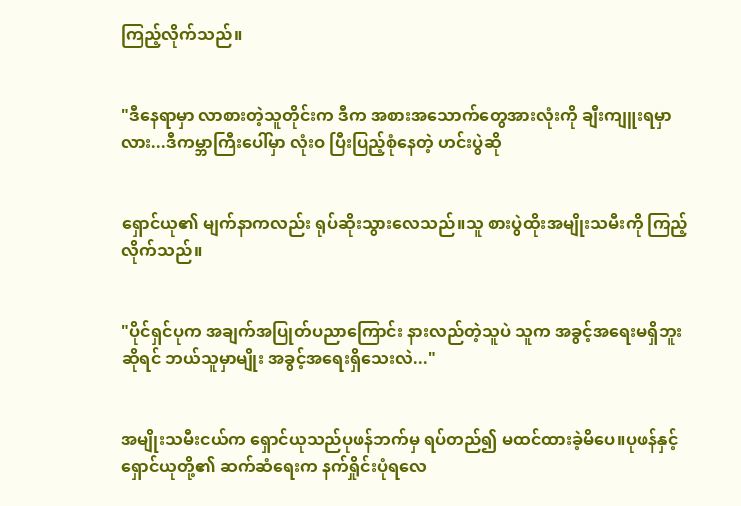ကြည့်လိုက်သည်။


"ဒီနေရာမှာ လာစားတဲ့သူတိုင်းက ဒီက အစားအသောက်တွေအားလုံးကို ချီးကျူးရမှာလား...ဒီကမ္ဘာကြီးပေါ်မှာ လုံးဝ ပြီးပြည့်စုံနေတဲ့ ဟင်းပွဲဆို


ရှောင်ယု၏ မျက်နာကလည်း ရုပ်ဆိုးသွားလေသည်။သူ စားပွဲထိုးအမျိုးသမီးကို ကြည့်လိုက်သည်။


"ပိုင်ရှင်ပုက အချက်အပြုတ်ပညာကြောင်း နားလည်တဲ့သူပဲ သူက အခွင့်အရေးမရှိဘူးဆိုရင် ဘယ်သူမှာမျိုး အခွင့်အရေးရှိသေးလဲ..."


အမျိုးသမီးငယ်က ရှောင်ယုသည်ပုဖန်ဘက်မှ ရပ်တည်၍ မထင်ထားခဲ့မိပေ။ပုဖန်နှင့် ရှောင်ယုတို့၏ ဆက်ဆံရေးက နက်ရှိုင်းပုံရလေ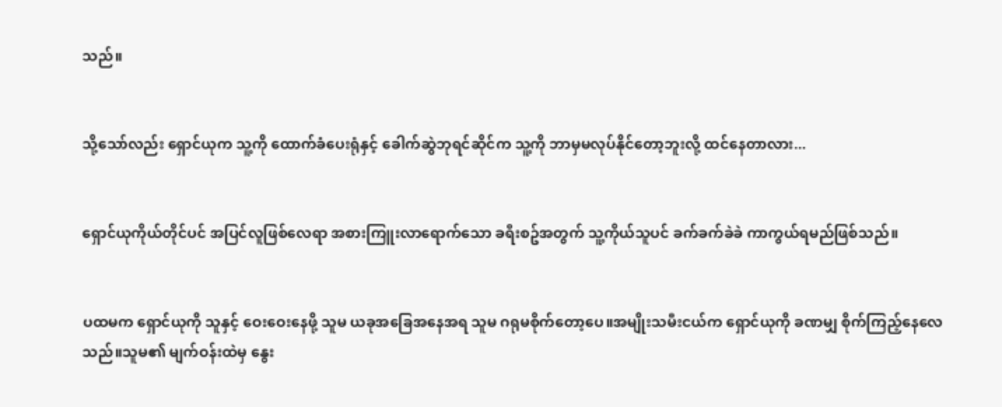သည်။


သို့သော်လည်း ရှောင်ယုက သူ့ကို ထောက်ခံပေးရုံနှင့် ခေါက်ဆွဲဘုရင်ဆိုင်က သူ့ကို ဘာမှမလုပ်နိုင်တော့ဘူးလို့ ထင်နေတာလား...


ရှောင်ယုကိုယ်တိုင်ပင် အပြင်လူဖြစ်လေရာ အစားကြူးလာရောက်သော ခရီးစဥ်အတွက် သူ့ကိုယ်သူပင် ခက်ခက်ခဲခဲ ကာကွယ်ရမည်ဖြစ်သည်။


ပထမက ရှောင်ယုကို သူနှင့် ဝေးဝေးနေဖို့ သူမ ယခုအခြေအနေအရ သူမ ဂရုမစိုက်တော့ပေ။အမျိုးသမီးငယ်က ရှောင်ယုကို ခဏမျှ စိုက်ကြည့်နေလေသည်။သူမ၏ မျက်ဝန်းထဲမှ နွေး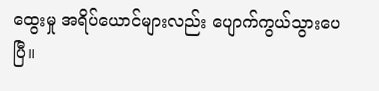ထွေးမှု အရိပ်ယောင်များလည်း ပျောက်ကွယ်သွားပေပြီ။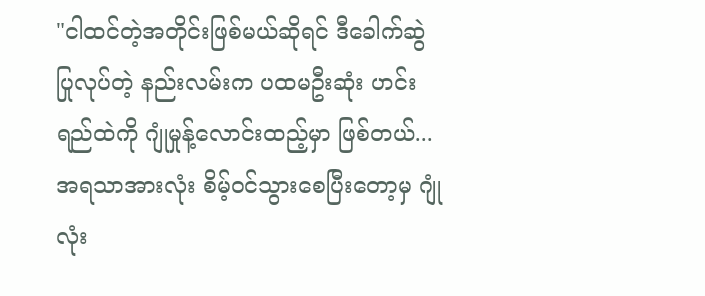"ငါထင်တဲ့အတိုင်းဖြစ်မယ်ဆိုရင် ဒီခေါက်ဆွဲ ပြုလုပ်တဲ့ နည်းလမ်းက ပထမဦးဆုံး ဟင်းရည်ထဲကို ဂျုံမှုန့်လောင်းထည့်မှာ ဖြစ်တယ်...အရသာအားလုံး စိမ့်ဝင်သွားစေပြီးတော့မှ ဂျုံလုံး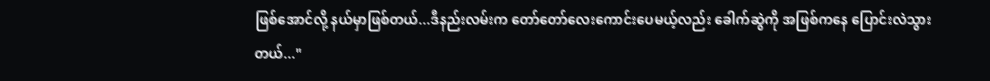ဖြစ်အောင်လို့ နယ်မှာဖြစ်တယ်...ဒီနည်းလမ်းက တော်တော်လေးကောင်းပေမယ့်လည်း ခေါက်ဆွဲကို အဖြစ်ကနေ ပြောင်းလဲသွားတယ်..."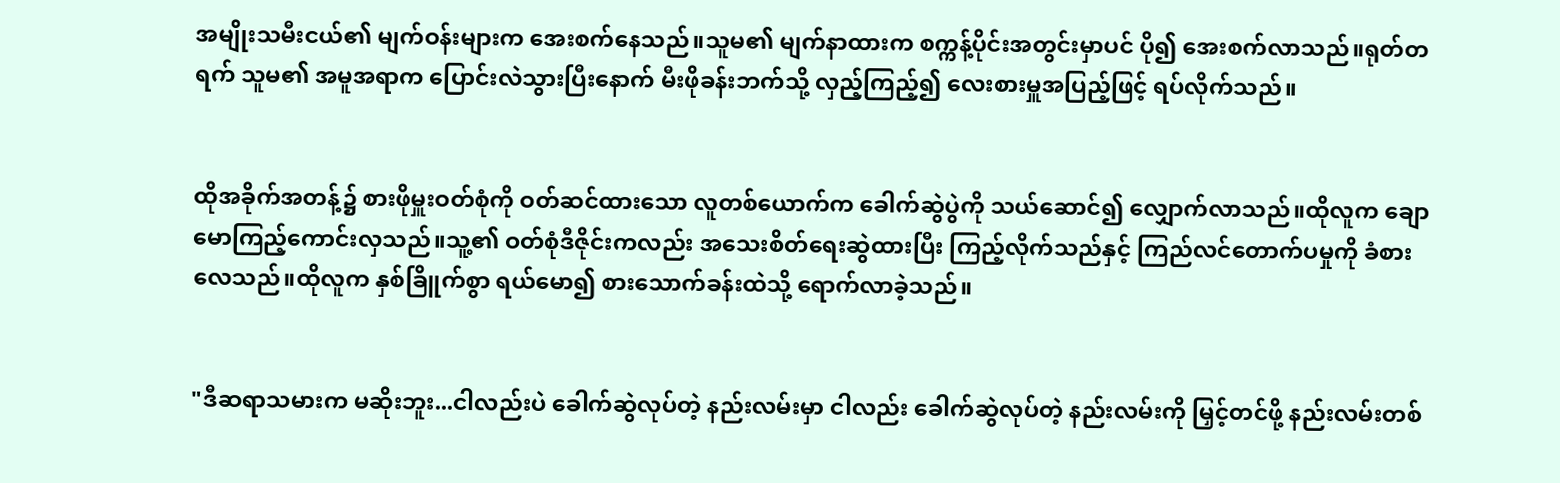အမျိုးသမီးငယ်၏ မျက်ဝန်းများက အေးစက်နေသည်။သူမ၏ မျက်နာထားက စက္ကန့်ပိုင်းအတွင်းမှာပင် ပို၍ အေးစက်လာသည်။ရုတ်တရက် သူမ၏ အမူအရာက ပြောင်းလဲသွားပြီးနောက် မီးဖိုခန်းဘက်သို့ လှည့်ကြည့်၍ လေးစားမှူအပြည့်ဖြင့် ရပ်လိုက်သည်။


ထိုအခိုက်အတန့်၌ စားဖိုမှူးဝတ်စုံကို ဝတ်ဆင်ထားသော လူတစ်ယောက်က ခေါက်ဆွဲပွဲကို သယ်ဆောင်၍ လျှောက်လာသည်။ထိုလူက ချောမောကြည့်ကောင်းလှသည်။သူ့၏ ဝတ်စုံဒီဇိုင်းကလည်း အသေးစိတ်ရေးဆွဲထားပြီး ကြည့်လိုက်သည်နှင့် ကြည်လင်တောက်ပမှုကို ခံစား လေသည်။ထိုလူက နှစ်ခြိူက်စွာ ရယ်မော၍ စားသောက်ခန်းထဲသို့ ရောက်လာခဲ့သည်။


"ဒီဆရာသမားက မဆိုးဘူး...ငါလည်းပဲ ခေါက်ဆွဲလုပ်တဲ့ နည်းလမ်းမှာ ငါလည်း ခေါက်ဆွဲလုပ်တဲ့ နည်းလမ်းကို မြှင့်တင်ဖို့ နည်းလမ်းတစ်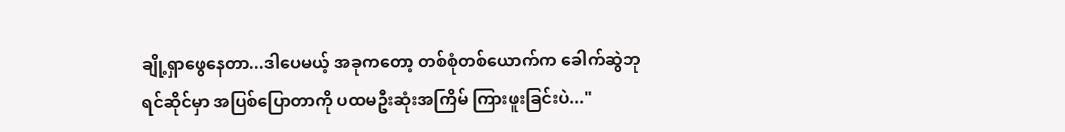ချို့ရှာဖွေနေတာ...ဒါပေမယ့် အခုကတော့ တစ်စုံတစ်ယောက်က ခေါက်ဆွဲဘုရင်ဆိုင်မှာ အပြစ်ပြောတာကို ပထမဦးဆုံးအကြိမ် ကြားဖူးခြင်းပဲ..."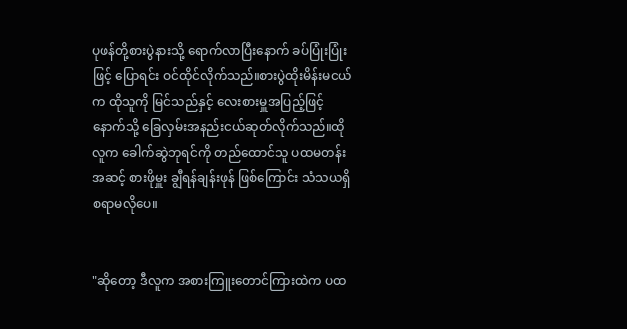ပုဖန်တို့စားပွဲနားသို့ ရောက်လာပြီးနောက် ခပ်ပြုံးပြုံးဖြင့် ပြောရင်း ဝင်ထိုင်လိုက်သည်။စားပွဲထိုးမိန်းမငယ်က ထိုသူကို မြင်သည်နှင့် လေးစားမှူအပြည့်ဖြင့် နောက်သို့ ခြေလှမ်းအနည်းငယ်ဆုတ်လိုက်သည်။ထိုလူက ခေါက်ဆွဲဘုရင်ကို တည်ထောင်သူ ပထမတန်းအဆင့် စားဖိုမှူး ချွီရန်ချန်းဖုန် ဖြစ်ကြောင်း သံသယရှိစရာမလိုပေ။


"ဆိုတော့ ဒီလူက အစားကြူးတောင်ကြားထဲက ပထ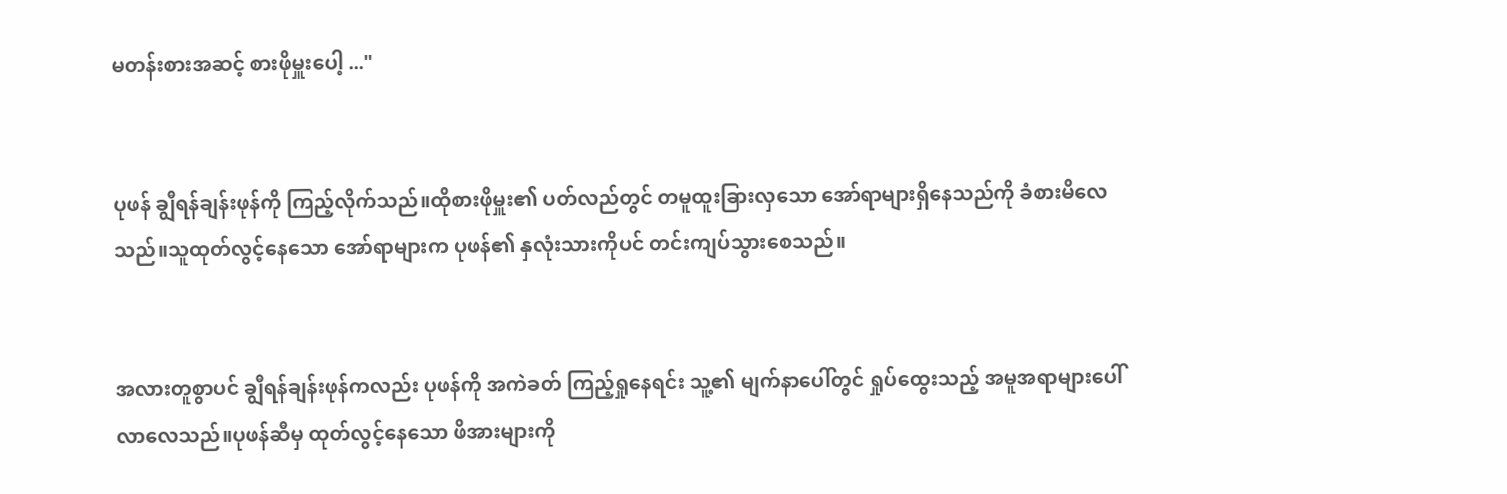မတန်းစားအဆင့် စားဖိုမှူးပေါ့ ..."


ပုဖန် ချွီရန်ချန်းဖုန်ကို ကြည့်လိုက်သည်။ထိုစားဖိုမှူး၏ ပတ်လည်တွင် တမူထူးခြားလှသော အော်ရာများရှိနေသည်ကို ခံစားမိလေသည်။သူထုတ်လွင့်နေသော အော်ရာများက ပုဖန်၏ နှလုံးသားကိုပင် တင်းကျပ်သွားစေသည်။


အလားတူစွာပင် ချွီရန်ချန်းဖုန်ကလည်း ပုဖန်ကို အကဲခတ် ကြည့်ရှုနေရင်း သူ့၏ မျက်နာပေါ်တွင် ရှုပ်ထွေးသည့် အမူအရာများပေါ်လာလေသည်။ပုဖန်ဆီမှ ထုတ်လွင့်နေသော ဖိအားများကို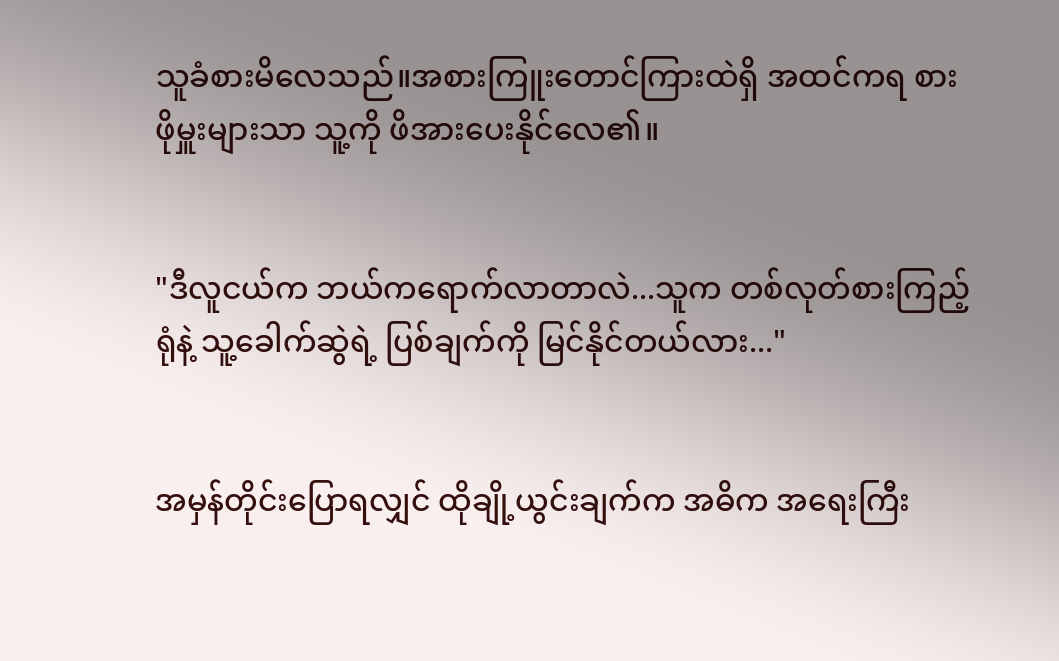သူခံစားမိလေသည်။အစားကြူးတောင်ကြားထဲရှိ အထင်ကရ စားဖိုမှူးများသာ သူ့ကို ဖိအားပေးနိုင်လေ၏။


"ဒီလူငယ်က ဘယ်ကရောက်လာတာလဲ...သူက တစ်လုတ်စားကြည့်ရုံနဲ့ သူ့ခေါက်ဆွဲရဲ့ ပြစ်ချက်ကို မြင်နိုင်တယ်လား..."


အမှန်တိုင်းပြောရလျှင် ထိုချို့ယွင်းချက်က အဓိက အရေးကြီး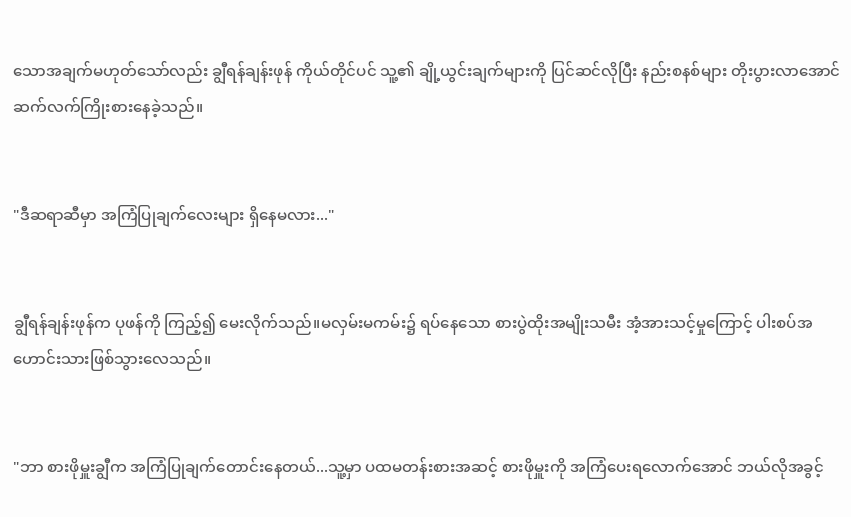သောအချက်မဟုတ်သော်လည်း ချွီရန်ချန်းဖုန် ကိုယ်တိုင်ပင် သူ့၏ ချို့ယွင်းချက်များကို ပြင်ဆင်လိုပြီး နည်းစနစ်များ တိုးပွားလာအောင် ဆက်လက်ကြိုးစားနေခဲ့သည်။


"ဒီဆရာဆီမှာ အကြံပြုချက်လေးများ ရှိနေမလား..."


ချွီရန်ချန်းဖုန်က ပုဖန်ကို ကြည့်၍ မေးလိုက်သည်။မလှမ်းမကမ်း၌ ရပ်နေသော စားပွဲထိုးအမျိုးသမီး အံ့အားသင့်မှုကြောင့် ပါးစပ်အဟောင်းသားဖြစ်သွားလေသည်။


"ဘာ စားဖိုမှူးချွီက အကြံပြုချက်တောင်းနေတယ်...သူ့မှာ ပထမတန်းစားအဆင့် စားဖိုမှူးကို အကြံပေးရလောက်အောင် ဘယ်လိုအခွင့်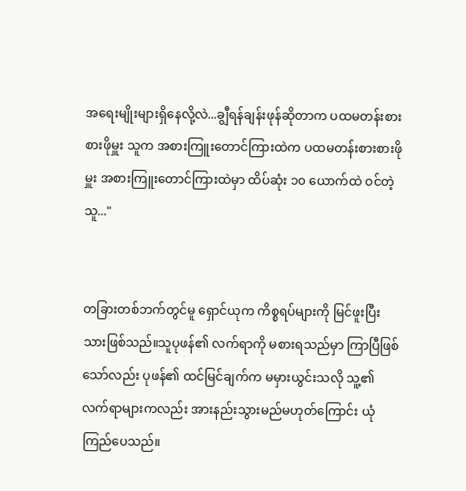အရေးမျိုးများရှိနေလို့လဲ...ချွီရန်ချန်းဖုန်ဆိုတာက ပထမတန်းစား စားဖိုမှူး သူက အစားကြူးတောင်ကြားထဲက ပထမတန်းစားစားဖိုမှူး အစားကြူးတောင်ကြားထဲမှာ ထိပ်ဆုံး ၁၀ ယောက်ထဲ ဝင်တဲ့သူ..."


တခြားတစ်ဘက်တွင်မူ ရှောင်ယုက ကိစ္စရပ်များကို မြင်ဖူးပြီးသားဖြစ်သည်။သူပုဖန်၏ လက်ရာကို မစားရသည်မှာ ကြာပြီဖြစ်သော်လည်း ပုဖန်၏ ထင်မြင်ချက်က မမှားယွင်းသလို သူ့၏ လက်ရာများကလည်း အားနည်းသွားမည်မဟုတ်ကြောင်း ယုံကြည်ပေသည်။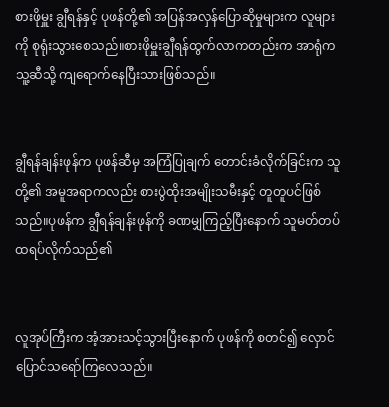စားဖိုမှူး ချွီရန်နှင့် ပုဖန်တို့၏ အပြန်အလှန်ပြောဆိုမှုများက လူများကို စုရုံးသွားစေသည်။စားဖိုမှူးချွီရန်ထွက်လာကတည်းက အာရုံက သူ့ဆီသို့ ကျရောက်နေပြီးသားဖြစ်သည်။


ချွီရန်ချန်းဖုန်က ပုဖန်ဆီမှ အကြံပြုချက် တောင်းခံလိုက်ခြင်းက သူတို့၏ အမူအရာကလည်း စားပွဲထိုးအမျိုးသမီးနှင့် တူတူပင်ဖြစ်သည်။ပုဖန်က ချွီရန်ချန်းဖုန်ကို ခဏမျှကြည့်ပြီးနောက် သူမတ်တပ်ထရပ်လိုက်သည်၏


လူအုပ်ကြီးက အံ့အားသင့်သွားပြီးနောက် ပုဖန်ကို စတင်၍ လှောင်ပြောင်သရော်ကြလေသည်။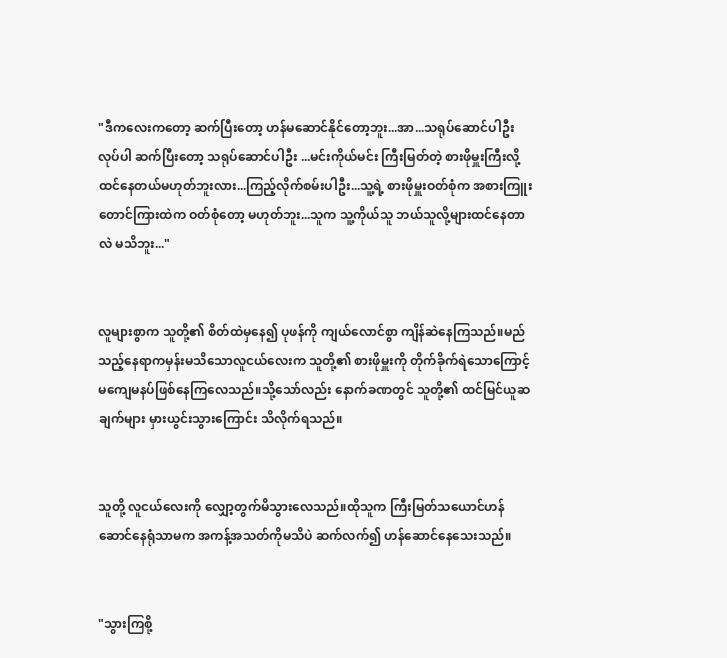"ဒီကလေးကတော့ ဆက်ပြီးတော့ ဟန်မဆောင်နိုင်တော့ဘူး...အာ...သရုပ်ဆောင်ပါဦး လုပ်ပါ ဆက်ပြီးတော့ သရုပ်ဆောင်ပါဦး ...မင်းကိုယ်မင်း ကြီးမြတ်တဲ့ စားဖိုမှူးကြီးလို့ ထင်နေတယ်မဟုတ်ဘူးလား...ကြည့်လိုက်စမ်းပါဦး...သူ့ရဲ့ စားဖိုမှူးဝတ်စုံက အစားကြူးတောင်ကြားထဲက ဝတ်စုံတော့ မဟုတ်ဘူး...သူက သူ့ကိုယ်သူ ဘယ်သူလို့များထင်နေတာလဲ မသိဘူး..."


လူများစွာက သူတို့၏ စိတ်ထဲမှနေ၍ ပုဖန်ကို ကျယ်လောင်စွာ ကျိန်ဆဲနေကြသည်။မည်သည့်နေရာကမှန်းမသိသောလူငယ်လေးက သူတို့၏ စားဖိုမှူးကို တိုက်ခိုက်ရဲသောကြောင့် မကျေမနပ်ဖြစ်နေကြလေသည်။သို့သော်လည်း နောက်ခဏတွင် သူတို့၏ ထင်မြင်ယူဆချက်များ မှားယွင်းသွားကြောင်း သိလိုက်ရသည်။


သူတို့ လူငယ်လေးကို လျှော့တွက်မိသွားလေသည်။ထိုသူက ကြီးမြတ်သယောင်ဟန်ဆောင်နေရုံသာမက အကန့်အသတ်ကိုမသိပဲ ဆက်လက်၍ ဟန်ဆောင်နေသေးသည်။


"သွားကြစို့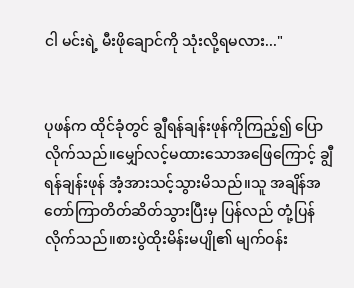ငါ မင်းရဲ့ မီးဖိုချောင်ကို သုံးလို့ရမလား..."


ပုဖန်က ထိုင်ခုံတွင် ချွီရန်ချန်းဖုန်ကိုကြည့်၍ ပြောလိုက်သည်။မျှော်လင့်မထားသောအဖြေကြောင့် ချွီရန်ချန်းဖုန် အံ့အားသင့်သွားမိသည်။သူ အချိန်အတော်ကြာတိတ်ဆိတ်သွားပြီးမှ ပြန်လည် တုံ့ပြန်လိုက်သည်။စားပွဲထိုးမိန်းမပျို၏ မျက်ဝန်း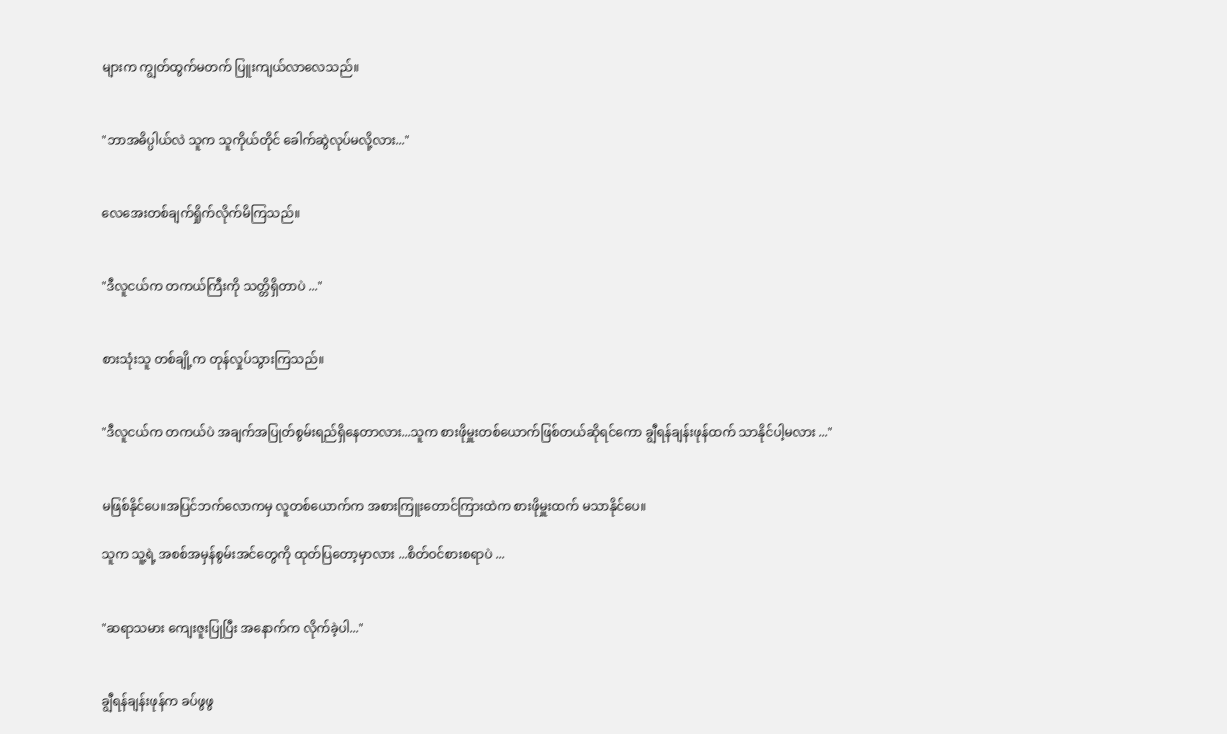များက ကျွတ်ထွက်မတက် ပြူးကျယ်လာလေသည်။


"ဘာအဓိပ္ပါယ်လဲ သူက သူကိုယ်တိုင် ခေါက်ဆွဲလုပ်မလို့လား..."


လေအေးတစ်ချက်ရှိုက်လိုက်မိကြသည်။


"ဒီလူငယ်က တကယ်ကြီးကို သတ္တိရှိတာပဲ ..."


စားသုံးသူ တစ်ချို့က တုန်လှုပ်သွားကြသည်။


"ဒီလူငယ်က တကယ်ပဲ အချက်အပြုတ်စွမ်းရည်ရှိနေတာလား...သူက စားဖိုမှူးတစ်ယောက်ဖြစ်တယ်ဆိုရင်ကော ချွီရန်ချန်းဖုန်ထက် သာနိုင်ပါ့မလား ..."


မဖြစ်နိုင်ပေ။အပြင်ဘက်လောကမှ လူတစ်ယောက်က အစားကြူးတောင်ကြားထဲက စားဖိုမှူးထက် မသာနိုင်ပေ။

သူက သူ့ရဲ့ အစစ်အမှန်စွမ်းအင်တွေကို ထုတ်ပြတော့မှာလား ...စိတ်ဝင်စားစရာပဲ ...


"ဆရာသမား ကျေးဇူးပြုပြီး အနောက်က လိုက်ခဲ့ပါ..."


ချွီရန်ချန်းဖုန်က ခပ်ဖွဖွ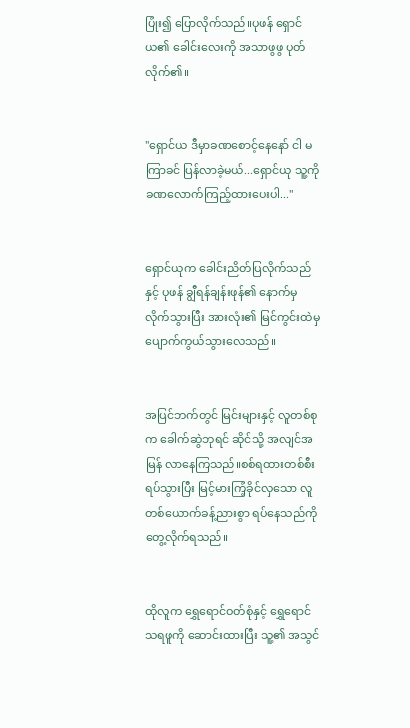ပြုံး၍ ပြောလိုက်သည်။ပုဖန် ရှောင်ယ၏ ခေါင်းလေးကို အသာဖွဖွ ပုတ်လိုက်၏။


"ရှောင်ယ ဒီမှာခဏစောင့်နေနော် ငါ မကြာခင် ပြန်လာခဲ့မယ်...ရှောင်ယု သူ့ကို ခဏလောက်ကြည့်ထားပေးပါ..."


ရှောင်ယုက ခေါင်းညိတ်ပြလိုက်သည်နှင့် ပုဖန် ချွီရန်ချန်းဖုန်၏ နောက်မှလိုက်သွားပြီး အားလုံး၏ မြင်ကွင်းထဲမှ ပျောက်ကွယ်သွားလေသည်။


အပြင်ဘက်တွင် မြင်းများနှင့် လူတစ်စုက ခေါက်ဆွဲဘုရင် ဆိုင်သို့ အလျင်အမြန် လာနေကြသည်။စစ်ရထားတစ်စီးရပ်သွားပြီး မြင့်မားကြံ့ခိုင်လှသော လူတစ်ယောက်ခန့်ညားစွာ ရပ်နေသည်ကို တွေ့လိုက်ရသည်။


ထိုလူက ရွှေရောင်ဝတ်စုံနှင့် ရွှေရောင်သရဖူကို ဆောင်းထားပြီး သူ့၏ အသွင်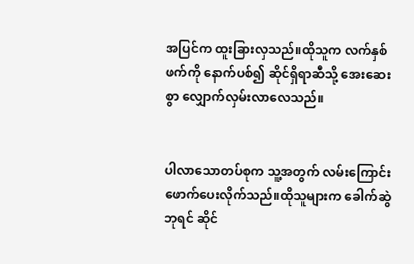အပြင်က ထူးခြားလှသည်။ထိုသူက လက်နှစ်ဖက်ကို နောက်ပစ်၍ ဆိုင်ရှိရာဆီသို့ အေးဆေးစွာ လျှောက်လှမ်းလာလေသည်။


ပါလာသောတပ်စုက သူ့အတွက် လမ်းကြောင်းဖောက်ပေးလိုက်သည်။ထိုသူများက ခေါက်ဆွဲဘုရင် ဆိုင်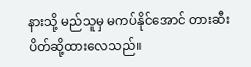နားသို့ မည်သူမှ မကပ်နိုင်အောင် တားဆီးပိတ်ဆို့ထားလေသည်။